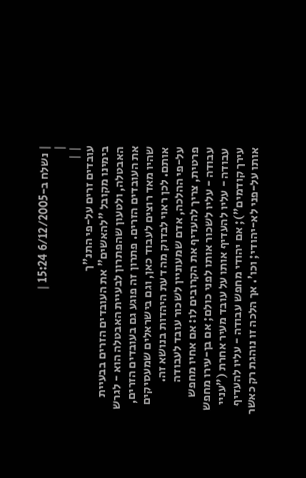| נשלח ב-6/12/2005 15:24 |
|
| |
עובדים זרים על-פי התנ"ך
בימינו מקובל "להאשים" את העובדים הזרים בבעיית האבטלה, ולטעון שהפתרון לבעיית האבטלה הוא - לגרש את העובדים הזרים. פתרון זה פוגע גם בעובדים הזרים, שהיו מאד רוצים לעבוד כאן, וגם בישראלים שמעסיקים אותם. לכן ראוי לבדוק מה דעת היהדות בנושא זה.
על-פי ההלכה, אדם שמעוניין לשכור עובד לעבודה פרטית, צריך להעדיף את הקרובים לו: אם אחיו מחפש עבודה - עליו לשכור אותו לפני כולם; אם בן-עירו מחפש עבודה - עליו להעדיף אותו על עובד מעיר אחרת ("עניי עירך קודמים"); אם יהודי מחפש עבודה - עליו להעדיף אותו על-פני לא-יהודי; וכו'. אך הלכה זו נוהגת רק כאשר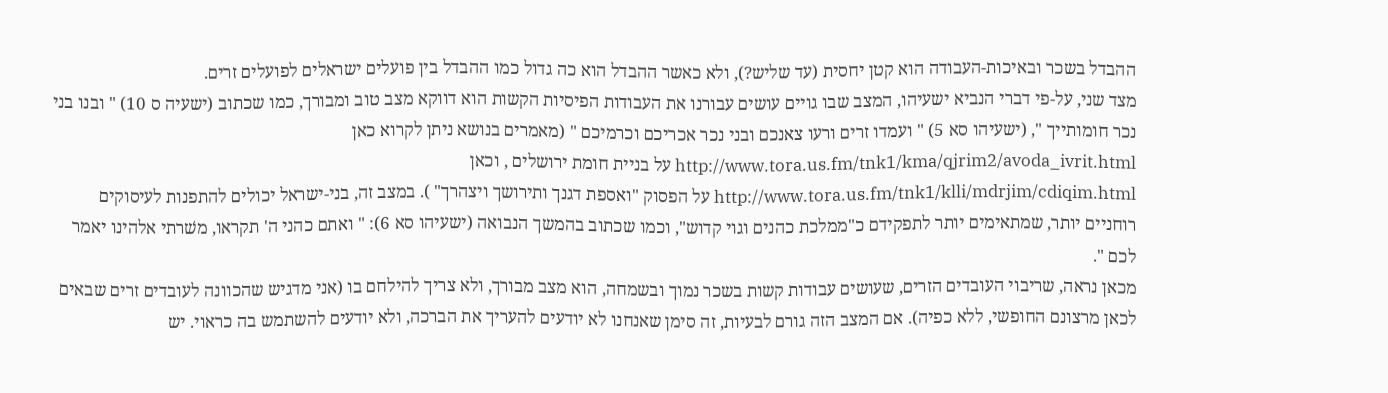ההבדל בשכר ובאיכות-העבודה הוא קטן יחסית (עד שליש?), ולא כאשר ההבדל הוא כה גדול כמו ההבדל בין פועלים ישראלים לפועלים זרים.
מצד שני, על-פי דברי הנביא ישעיהו, המצב שבו גויים עושים עבורנו את העבודות הפיסיות הקשות הוא דווקא מצב טוב ומבורך, כמו שכתוב (ישעיה ס 10) " ובנו בני נכר חומותייך ", (ישעיהו סא 5) " ועמדו זרים ורעו צאנכם ובני נכר אכריכם וכרמיכם " (מאמרים בנושא ניתן לקרוא כאן http://www.tora.us.fm/tnk1/kma/qjrim2/avoda_ivrit.html על בניית חומת ירושלים , וכאן http://www.tora.us.fm/tnk1/klli/mdrjim/cdiqim.html על הפסוק "ואספת דגנך ותירושך ויצהרך" ). במצב זה, בני-ישראל יכולים להתפנות לעיסוקים רוחניים יותר, שמתאימים יותר לתפקידם כ"ממלכת כהנים וגוי קדוש", וכמו שכתוב בהמשך הנבואה (ישעיהו סא 6): " ואתם כהני ה' תקראו, משׁרתי אלהינו יאמר לכם ".
מכאן נראה, שריבוי העובדים הזרים, שעושים עבודות קשות בשכר נמוך ובשמחה, הוא מצב מבורך, ולא צריך להילחם בו (אני מדגיש שהכוונה לעובדים זרים שבאים לכאן מרצונם החופשי, ללא כפיה). אם המצב הזה גורם לבעיות, זה סימן שאנחנו לא יודעים להעריך את הברכה, ולא יודעים להשתמש בה כראוי. יש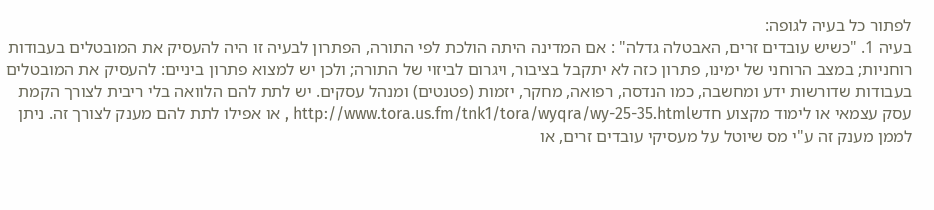לפתור כל בעיה לגופה:
בעיה 1. "כשיש עובדים זרים, האבטלה גדלה" : אם המדינה היתה הולכת לפי התורה, הפתרון לבעיה זו היה להעסיק את המובטלים בעבודות רוחניות; במצב הרוחני של ימינו, פתרון כזה לא יתקבל בציבור, ויגרום לביזוי של התורה; ולכן יש למצוא פתרון ביניים: להעסיק את המובטלים בעבודות שדורשות ידע ומחשבה, כמו הנדסה, רפואה, מחקר, יזמות (פטנטים) ומנהל עסקים. יש לתת להם הלוואה בלי ריבית לצורך הקמת עסק עצמאי או לימוד מקצוע חדשhttp://www.tora.us.fm/tnk1/tora/wyqra/wy-25-35.html , או אפילו לתת להם מענק לצורך זה. ניתן לממן מענק זה ע"י מס שיוטל על מעסיקי עובדים זרים, או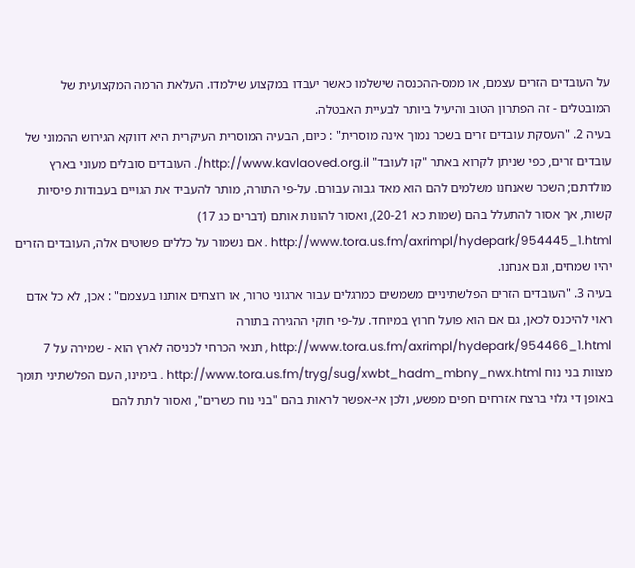על העובדים הזרים עצמם, או ממס-ההכנסה שישלמו כאשר יעבדו במקצוע שילמדו. העלאת הרמה המקצועית של המובטלים - זה הפתרון הטוב והיעיל ביותר לבעיית האבטלה.
בעיה 2. "העסקת עובדים זרים בשכר נמוך אינה מוסרית" : כיום, הבעיה המוסרית העיקרית היא דווקא הגירוש ההמוני של עובדים זרים, כפי שניתן לקרוא באתר "קו לעובד" http://www.kavlaoved.org.il/. העובדים סובלים מעוני בארץ מולדתם; השכר שאנחנו משלמים להם הוא מאד גבוה עבורם. על-פי התורה, מותר להעביד את הגויים בעבודות פיסיות קשות, אך אסור להתעלל בהם (שמות כא 20-21), ואסור להונות אותם (דברים כג 17) http://www.tora.us.fm/axrimpl/hydepark/954445_1.html . אם נשמור על כללים פשוטים אלה, העובדים הזרים יהיו שמחים, וגם אנחנו.
בעיה 3. "העובדים הזרים הפלשתיניים משמשים כמרגלים עבור ארגוני טרור, או רוצחים אותנו בעצמם" : אכן, לא כל אדם ראוי להיכנס לכאן, גם אם הוא פועל חרוץ במיוחד. על-פי חוקי ההגירה בתורה http://www.tora.us.fm/axrimpl/hydepark/954466_1.html , תנאי הכרחי לכניסה לארץ הוא - שמירה על 7 מצוות בני נוח http://www.tora.us.fm/tryg/sug/xwbt_hadm_mbny_nwx.html . בימינו, העם הפלשתיני תומך באופן די גלוי ברצח אזרחים חפים מפשע, ולכן אי-אפשר לראות בהם "בני נוח כשרים", ואסור לתת להם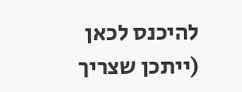להיכנס לכאן (ייתכן שצריך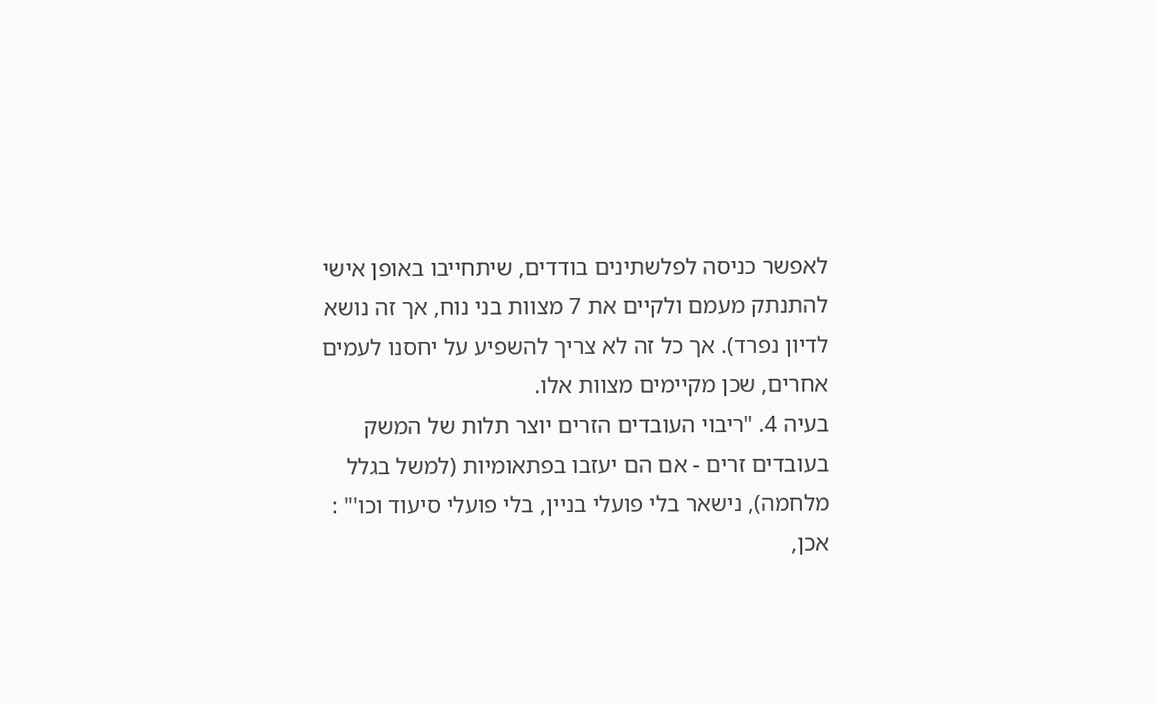לאפשר כניסה לפלשתינים בודדים, שיתחייבו באופן אישי להתנתק מעמם ולקיים את 7 מצוות בני נוח, אך זה נושא לדיון נפרד). אך כל זה לא צריך להשפיע על יחסנו לעמים אחרים, שכן מקיימים מצוות אלו.
בעיה 4. "ריבוי העובדים הזרים יוצר תלות של המשק בעובדים זרים - אם הם יעזבו בפתאומיות (למשל בגלל מלחמה), נישאר בלי פועלי בניין, בלי פועלי סיעוד וכו'" : אכן,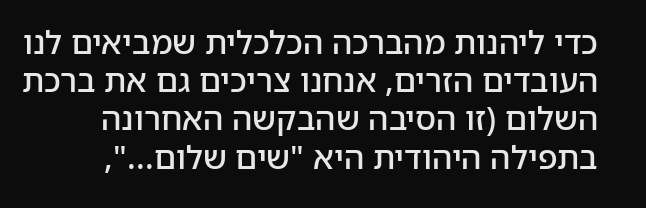כדי ליהנות מהברכה הכלכלית שמביאים לנו העובדים הזרים, אנחנו צריכים גם את ברכת השלום (זו הסיבה שהבקשה האחרונה בתפילה היהודית היא "שים שלום...",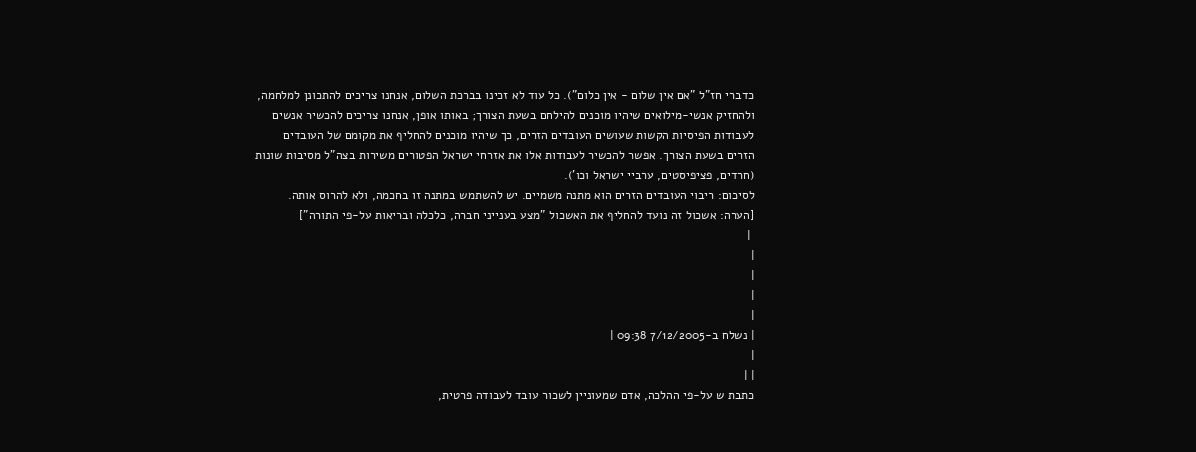כדברי חז"ל "אם אין שלום - אין כלום"). כל עוד לא זכינו בברכת השלום, אנחנו צריכים להתכונן למלחמה, ולהחזיק אנשי-מילואים שיהיו מוכנים להילחם בשעת הצורך; באותו אופן, אנחנו צריכים להכשיר אנשים לעבודות הפיסיות הקשות שעושים העובדים הזרים, כך שיהיו מוכנים להחליף את מקומם של העובדים הזרים בשעת הצורך. אפשר להכשיר לעבודות אלו את אזרחי ישראל הפטורים משירות בצה"ל מסיבות שונות (חרדים, פציפיסטים, ערביי ישראל וכו').
לסיכום: ריבוי העובדים הזרים הוא מתנה משמיים. יש להשתמש במתנה זו בחכמה, ולא להרוס אותה.
[הערה: אשכול זה נועד להחליף את האשכול "מצע בענייני חברה, כלכלה ובריאות על-פי התורה"]
 |
|
|
|
|
| נשלח ב-7/12/2005 09:38 |
|
| |
כתבת ש על-פי ההלכה, אדם שמעוניין לשכור עובד לעבודה פרטית,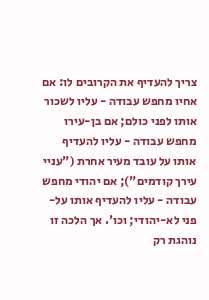צריך להעדיף את הקרובים לו: אם אחיו מחפש עבודה - עליו לשכור אותו לפני כולם; אם בן-עירו מחפש עבודה - עליו להעדיף אותו על עובד מעיר אחרת ("עניי עירך קודמים"); אם יהודי מחפש עבודה - עליו להעדיף אותו על-פני לא-יהודי; וכו'. אך הלכה זו נוהגת רק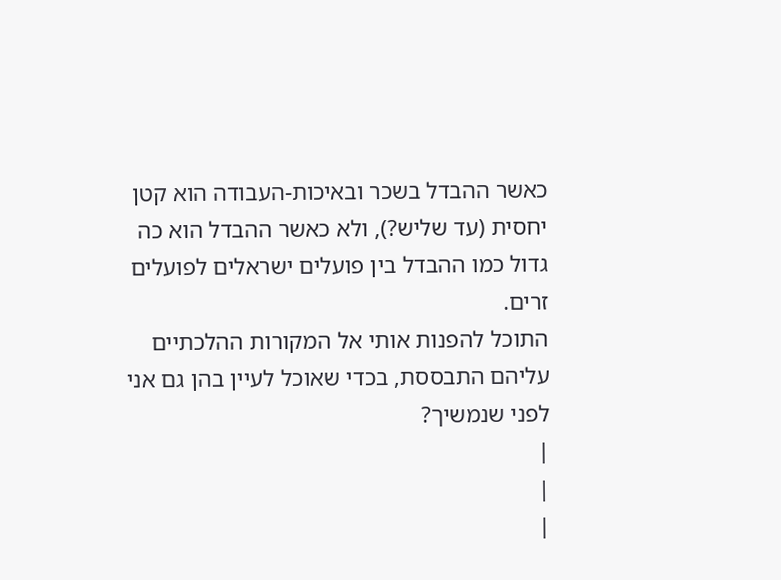כאשר ההבדל בשכר ובאיכות-העבודה הוא קטן יחסית (עד שליש?), ולא כאשר ההבדל הוא כה גדול כמו ההבדל בין פועלים ישראלים לפועלים זרים.
התוכל להפנות אותי אל המקורות ההלכתיים עליהם התבססת, בכדי שאוכל לעיין בהן גם אני לפני שנמשיך?
|
|
|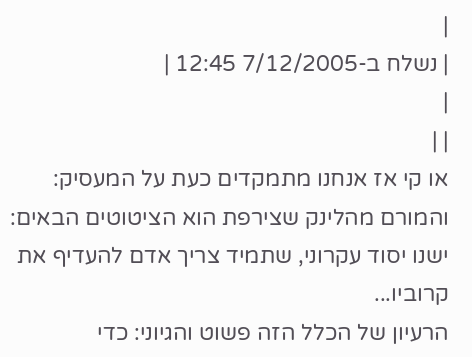|
| נשלח ב-7/12/2005 12:45 |
|
| |
או קי אז אנחנו מתמקדים כעת על המעסיק:
והמורם מהלינק שצירפת הוא הציטוטים הבאים:
ישנו יסוד עקרוני, שתמיד צריך אדם להעדיף את קרוביו...
הרעיון של הכלל הזה פשוט והגיוני: כדי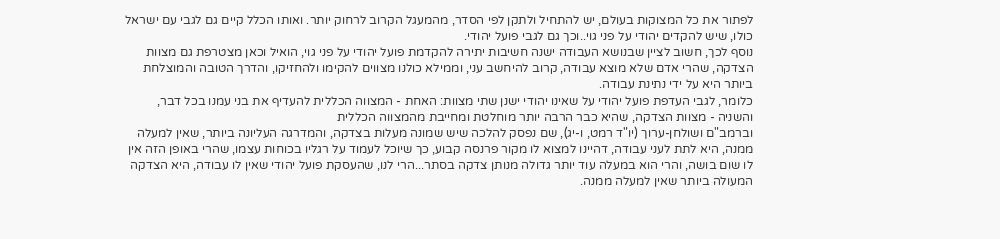לפתור את כל המצוקות בעולם, יש להתחיל ולתקן לפי הסדר, מהמעגל הקרוב לרחוק יותר. ואותו הכלל קיים גם לגבי עם ישראל כולו, שיש להקדים יהודי על פני גוי..וכך גם לגבי פועל יהודי.
נוסף לכך, חשוב לציין שבנושא העבודה ישנה חשיבות יתירה להקדמת פועל יהודי על פני גוי, הואיל וכאן מצטרפת גם מצוות הצדקה, שהרי אדם שלא מוצא עבודה, קרוב להיחשב עני, וממילא כולנו מצווים להקימו ולהחזיקו, והדרך הטובה והמוצלחת ביותר היא על ידי נתינת עבודה.
כלומר, לגבי העדפת פועל יהודי על שאינו יהודי ישנן שתי מצוות: האחת - המצווה הכללית להעדיף את בני עמנו בכל דבר, והשניה - מצוות הצדקה, שהיא כבר הרבה יותר מוחלטת ומחייבת מהמצווה הכללית
וברמב"ם ושולחן-ערוך (יו"ד רמט, ו-יג), שם נפסק להלכה שיש שמונה מעלות בצדקה, והמדרגה העליונה ביותר, שאין למעלה ממנה, היא לתת לעני עבודה, דהיינו למצוא לו מקור פרנסה קבוע, כך שיוכל לעמוד על רגליו בכוחות עצמו, שהרי באופן הזה אין לו שום בושה, והרי הוא במעלה עוד יותר גדולה מנותן צדקה בסתר...הרי לנו, שהעסקת פועל יהודי שאין לו עבודה, היא הצדקה המעולה ביותר שאין למעלה ממנה.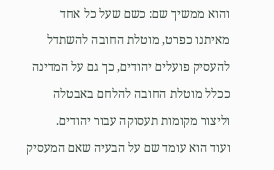והוא ממשיך שם: כשם שעל כל אחד מאיתנו כפרט, מוטלת החובה להשתדל להעסיק פועלים יהודים, כך גם על המדינה ככלל מוטלת החובה להלחם באבטלה וליצור מקומות תעסוקה עבור יהודים.
ועוד הוא עומד שם על הבעיה שאם המעסיק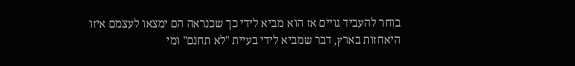בוחר להעביד גויים אז הוא מביא לידי כך שכנראה הם ימצאו לעצמם איזו היאחזות בארץ, דבר שמביא לידי בעיית "לא תחנם" ומי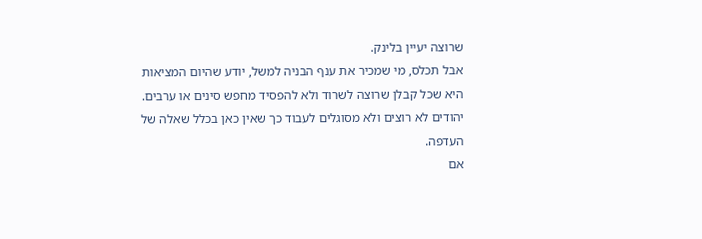שרוצה יעיין בלינק.
אבל תכלס, מי שמכיר את ענף הבניה למשל, יודע שהיום המציאות היא שכל קבלן שרוצה לשרוד ולא להפסיד מחפש סינים או ערבים. יהודים לא רוצים ולא מסוגלים לעבוד כך שאין כאן בכלל שאלה של העדפה.
אם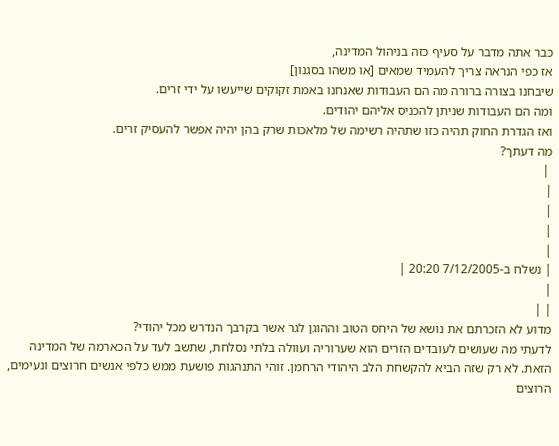כבר אתה מדבר על סעיף כזה בניהול המדינה,
אז כפי הנראה צריך להעמיד שמאים [או משהו בסגנון]
שיבחנו בצורה ברורה מה הם העבודות שאנחנו באמת זקוקים שייעשו על ידי זרים.
ומה הם העבודות שניתן להכניס אליהם יהודים.
ואז הגדרת החוק תהיה כזו שתהיה רשימה של מלאכות שרק בהן יהיה אפשר להעסיק זרים.
מה דעתך?
 |
|
|
|
|
| נשלח ב-7/12/2005 20:20 |
|
| |
מדוע לא הזכרתם את נושא של היחס הטוב וההוגן לגר אשר בקרבך הנדרש מכל יהודי?
לדעתי מה שעושים לעובדים הזרים הוא שערוריה ועוולה בלתי נסלחת, שתשב לעד על הכארמה של המדינה הזאת. לא רק שזה הביא להקשחת הלב היהודי הרחמן. זוהי התנהגות פושעת ממש כלפי אנשים חרוצים ונעימים, הרוצים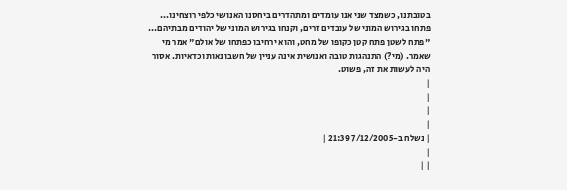בטובתנו, כשמצד שני אנו עומדים ומתהדרים ביחסנו האנושי כלפי רוצחינו...
פתחו בגירוש המוני של עובדים זרים, וקנחו בגירוש המוני של יהודים מבתיהם... "פתח לשטן פתח קטן כקופו של מחט, והוא ירחיבו כפתחו של אולם" אמר מי שאמר. (מי?) התנהגות טובה ואנושית אינה עניין של חשבונאות וכדאיות. אסור היה לעשות את זה, פשוט.
|
|
|
|
| נשלח ב-7/12/2005 21:39 |
|
| |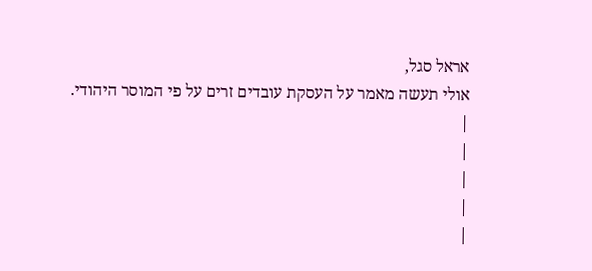אראל סגל,
אולי תעשה מאמר על העסקת עובדים זרים על פי המוסר היהודי.
|
|
|
|
|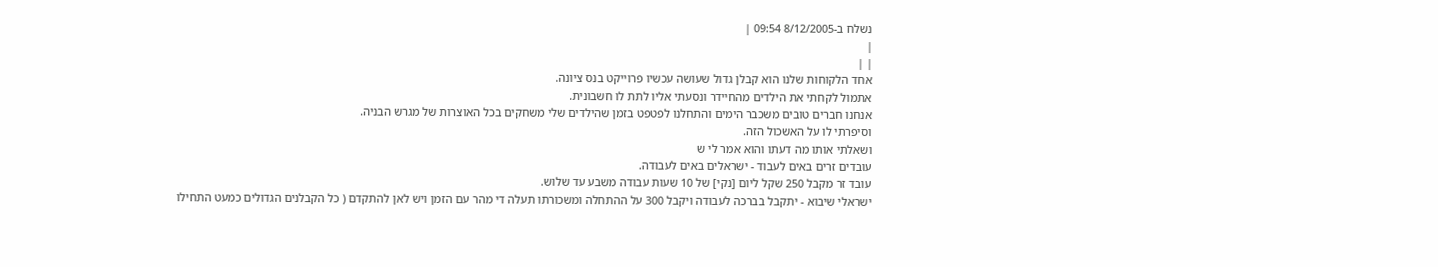נשלח ב-8/12/2005 09:54 |
|
| |
אחד הלקוחות שלנו הוא קבלן גדול שעושה עכשיו פרוייקט בנס ציונה.
אתמול לקחתי את הילדים מהחיידר ונסעתי אליו לתת לו חשבונית.
אנחנו חברים טובים משכבר הימים והתחלנו לפטפט בזמן שהילדים שלי משחקים בכל האוצרות של מגרש הבניה.
וסיפרתי לו על האשכול הזה.
ושאלתי אותו מה דעתו והוא אמר לי ש
עובדים זרים באים לעבוד - ישראלים באים לעבודה.
עובד זר מקבל 250 שקל ליום [נקי] של 10 שעות עבודה משבע עד שלוש.
ישראלי שיבוא - יתקבל בברכה לעבודה ויקבל 300 על ההתחלה ומשכורתו תעלה די מהר עם הזמן ויש לאן להתקדם ( כל הקבלנים הגדולים כמעט התחילו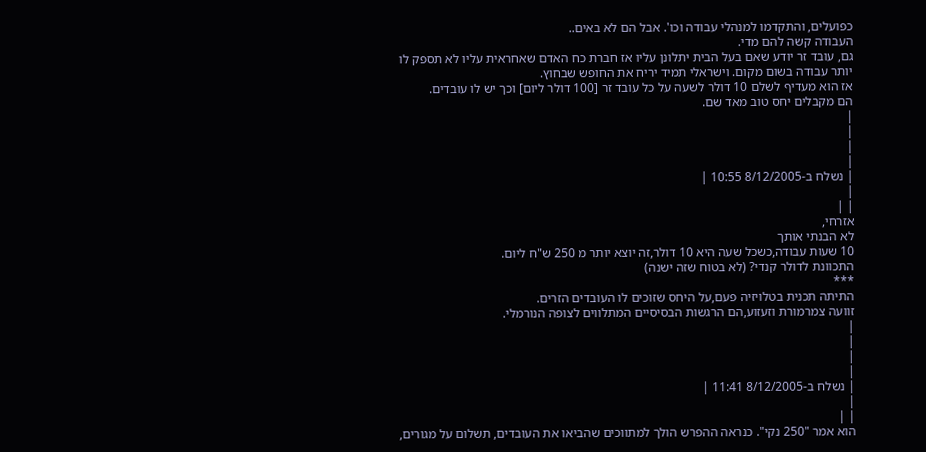כפועלים, והתקדמו למנהלי עבודה וכו'. אבל הם לא באים..
העבודה קשה להם מדי.
גם, עובד זר יודע שאם בעל הבית יתלונן עליו אז חברת כח האדם שאחראית עליו לא תספק לו יותר עבודה בשום מקום. וישראלי תמיד יריח את החופש שבחוץ.
אז הוא מעדיף לשלם 10 דולר לשעה על כל עובד זר [100 דולר ליום] וכך יש לו עובדים.
הם מקבלים יחס טוב מאד שם.
|
|
|
|
| נשלח ב-8/12/2005 10:55 |
|
| |
אזרחי,
לא הבנתי אותך
10 שעות עבודה,כשכל שעה היא 10 דולר,זה יוצא יותר מ 250 ש"ח ליום.
התכוונת לדולר קנדי? (לא בטוח שזה ישנה)
***
התיתה תכנית בטלויזיה פעם,על היחס שזוכים לו העובדים הזרים.
זוועה צמרמורת וזעזוע,הם הרגשות הבסיסיים המתלווים לצופה הנורמלי.
|
|
|
|
| נשלח ב-8/12/2005 11:41 |
|
| |
הוא אמר "250 נקי". כנראה ההפרש הולך למתווכים שהביאו את העובדים, תשלום על מגורים,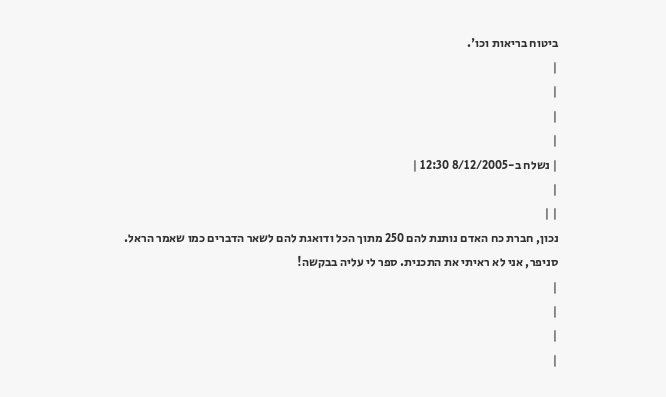ביטוח בריאות וכו'.
|
|
|
|
| נשלח ב-8/12/2005 12:30 |
|
| |
נכון, חברת כח האדם נותנת להם 250 מתוך הכל ודואגת להם לשאר הדברים כמו שאמר הראל.
סניפר, אני לא ראיתי את התכנית. ספר לי עליה בבקשה!
|
|
|
|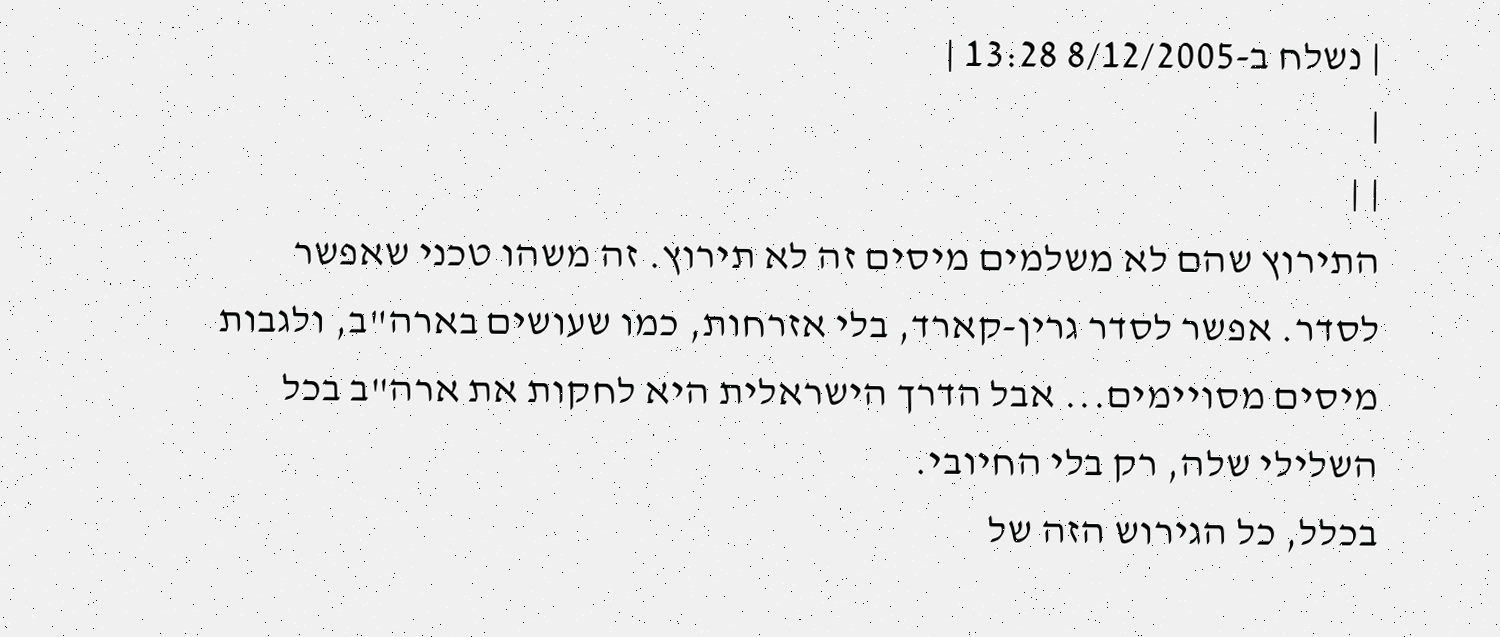| נשלח ב-8/12/2005 13:28 |
|
| |
התירוץ שהם לא משלמים מיסים זה לא תירוץ. זה משהו טכני שאפשר לסדר. אפשר לסדר גרין-קארד, בלי אזרחות, כמו שעושים בארה"ב, ולגבות מיסים מסויימים... אבל הדרך הישראלית היא לחקות את ארה"ב בכל השלילי שלה, רק בלי החיובי.
בכלל, כל הגירוש הזה של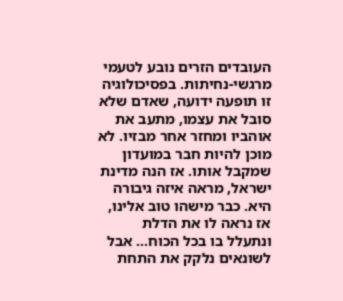העובדים הזרים נובע לטעמי מרגשי-נחיתות. בפסיכולוגיה זו תופעה ידועה, שאדם שלא סובל את עצמו, מתעב את אוהביו ומחזר אחר מבזיו. לא מוכן להיות חבר במועדון שמקבל אותו. אז הנה מדינת ישראל, מראה איזה גיבורה היא. כבר מישהו טוב אלינו, אז נראה לו את הדלת ונתעלל בו בכל הכוח... אבל לשונאים נלקק את התחת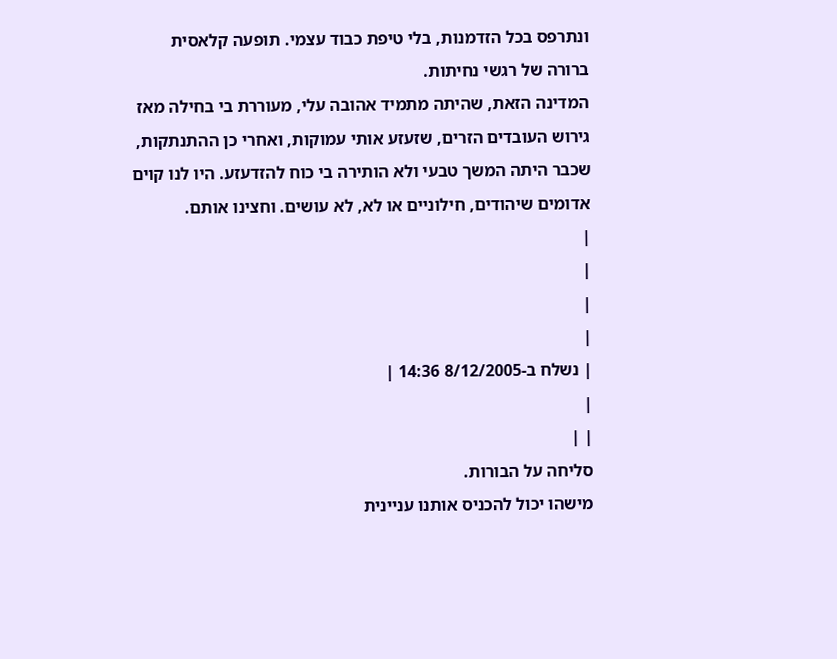ונתרפס בכל הזדמנות, בלי טיפת כבוד עצמי. תופעה קלאסית ברורה של רגשי נחיתות.
המדינה הזאת, שהיתה מתמיד אהובה עלי, מעוררת בי בחילה מאז גירוש העובדים הזרים, שזעזע אותי עמוקות, ואחרי כן ההתנתקות, שכבר היתה המשך טבעי ולא הותירה בי כוח להזדעזע. היו לנו קוים אדומים שיהודים, חילוניים או לא, לא עושים. וחצינו אותם.
|
|
|
|
| נשלח ב-8/12/2005 14:36 |
|
| |
סליחה על הבורות.
מישהו יכול להכניס אותנו עניינית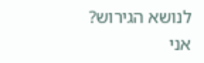לנושא הגירוש?
אני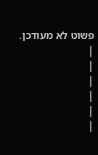פשוט לא מעודכן.
|
|
|
|
|
|